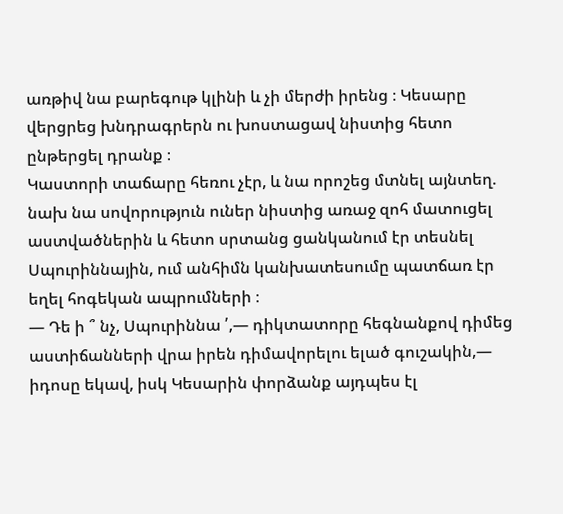առթիվ նա բարեգութ կլինի և չի մերժի իրենց ։ Կեսարը վերցրեց խնդրագրերն ու խոստացավ նիստից հետո ընթերցել դրանք ։
Կաստորի տաճարը հեռու չէր, և նա որոշեց մտնել այնտեղ. նախ նա սովորություն ուներ նիստից առաջ զոհ մատուցել աստվածներին և հետո սրտանց ցանկանում էր տեսնել Սպուրիննային, ում անհիմն կանխատեսումը պատճառ էր եղել հոգեկան ապրումների ։
— Դե ի ՞ նչ, Սպուրիննա ՛,— դիկտատորը հեգնանքով դիմեց աստիճանների վրա իրեն դիմավորելու ելած գուշակին,— իդոսը եկավ, իսկ Կեսարին փորձանք այդպես էլ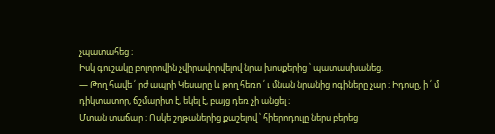չպատահեց ։
Իսկ գուշակը բոլորովին չվիրավորվելով նրա խոսքերից ՝ պատասխանեց.
— Թող հավե ՛ րժ ապրի Կեսարը և թող հեռո ՛ ւ մնան նրանից ոգիները չար ։ Իդոսը, ի ՛ մ դիկտատոր, ճշմարիտ է, եկել է, բայց դեռ չի անցել ։
Մտան տաճար ։ Ոսկե շղթաներից քաշելով ՝ հիերոդուլը ներս բերեց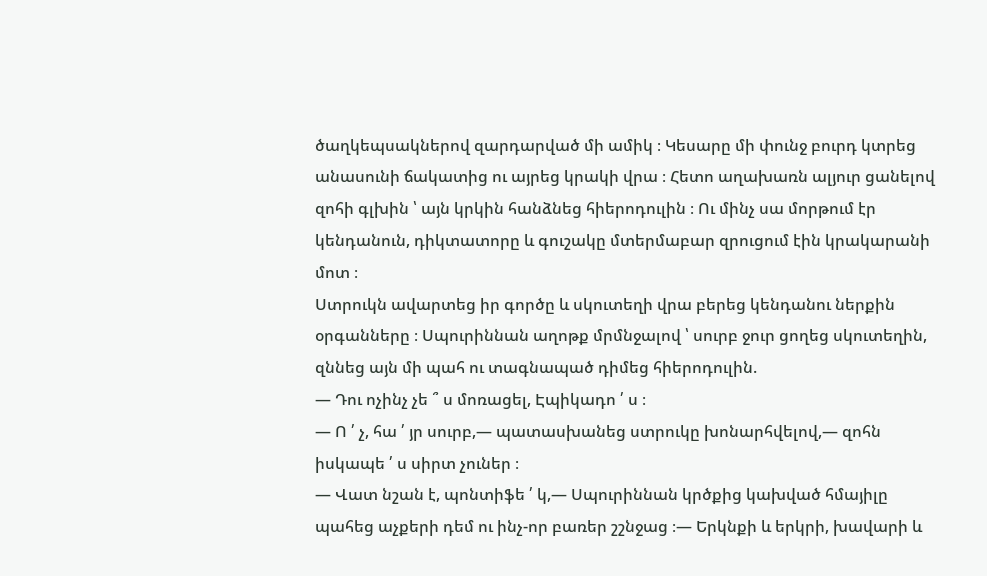ծաղկեպսակներով զարդարված մի ամիկ ։ Կեսարը մի փունջ բուրդ կտրեց անասունի ճակատից ու այրեց կրակի վրա ։ Հետո աղախառն ալյուր ցանելով զոհի գլխին ՝ այն կրկին հանձնեց հիերոդուլին ։ Ու մինչ սա մորթում էր կենդանուն, դիկտատորը և գուշակը մտերմաբար զրուցում էին կրակարանի մոտ ։
Ստրուկն ավարտեց իր գործը և սկուտեղի վրա բերեց կենդանու ներքին օրգանները ։ Սպուրիննան աղոթք մրմնջալով ՝ սուրբ ջուր ցողեց սկուտեղին, զննեց այն մի պահ ու տագնապած դիմեց հիերոդուլին.
— Դու ոչինչ չե ՞ ս մոռացել, Էպիկադո ՛ ս ։
— Ո ՛ չ, հա ՛ յր սուրբ,— պատասխանեց ստրուկը խոնարհվելով,— զոհն իսկապե ՛ ս սիրտ չուներ ։
— Վատ նշան է, պոնտիֆե ՛ կ,— Սպուրիննան կրծքից կախված հմայիլը պահեց աչքերի դեմ ու ինչ-որ բառեր շշնջաց ։— Երկնքի և երկրի, խավարի և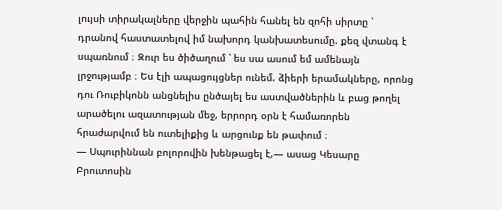լույսի տիրակալները վերջին պահին հանել են զոհի սիրտը ՝ դրանով հաստատելով իմ նախորդ կանխատեսումը. քեզ վտանգ է սպառնում ։ Զուր ես ծիծաղում ՝ ես սա ասում եմ ամենայն լրջությամբ ։ Ես էլի ապացույցներ ունեմ. ձիերի երամակները, որոնց դու Ռուբիկոնն անցնելիս ընծայել ես աստվածներին և բաց թողել արածելու ազատության մեջ, երրորդ օրն է համառորեն հրաժարվում են ուտելիքից և արցունք են թափում ։
— Սպուրիննան բոլորովին խենթացել է,— ասաց Կեսարը Բրուտոսին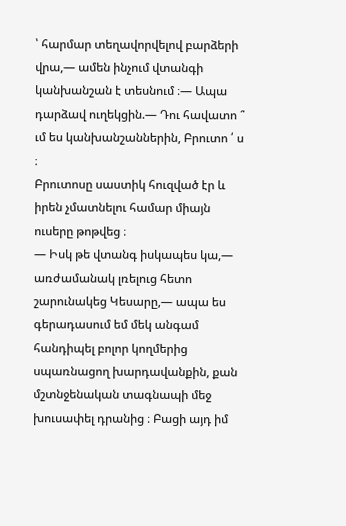՝ հարմար տեղավորվելով բարձերի վրա,— ամեն ինչում վտանգի կանխանշան է տեսնում ։— Ապա դարձավ ուղեկցին.— Դու հավատո ՞ ւմ ես կանխանշաններին, Բրուտո ՛ ս ։
Բրուտոսը սաստիկ հուզված էր և իրեն չմատնելու համար միայն ուսերը թոթվեց ։
— Իսկ թե վտանգ իսկապես կա,— առժամանակ լռելուց հետո շարունակեց Կեսարը,— ապա ես գերադասում եմ մեկ անգամ հանդիպել բոլոր կողմերից սպառնացող խարդավանքին, քան մշտնջենական տագնապի մեջ խուսափել դրանից ։ Բացի այդ իմ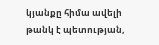կյանքը հիմա ավելի թանկ է պետության,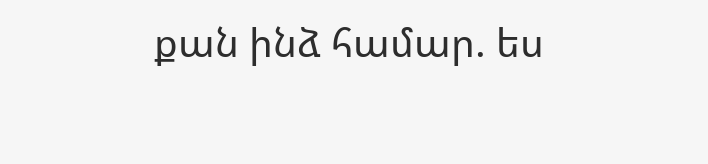քան ինձ համար. ես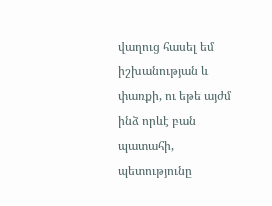վաղուց հասել եմ իշխանության և փառքի, ու եթե այժմ ինձ որևէ բան պատահի, պետությունը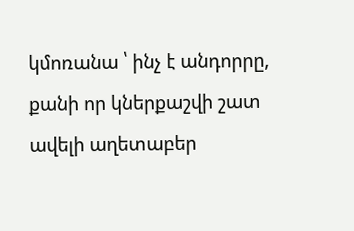կմոռանա ՝ ինչ է անդորրը, քանի որ կներքաշվի շատ ավելի աղետաբեր